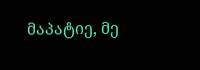მაპატიე, მე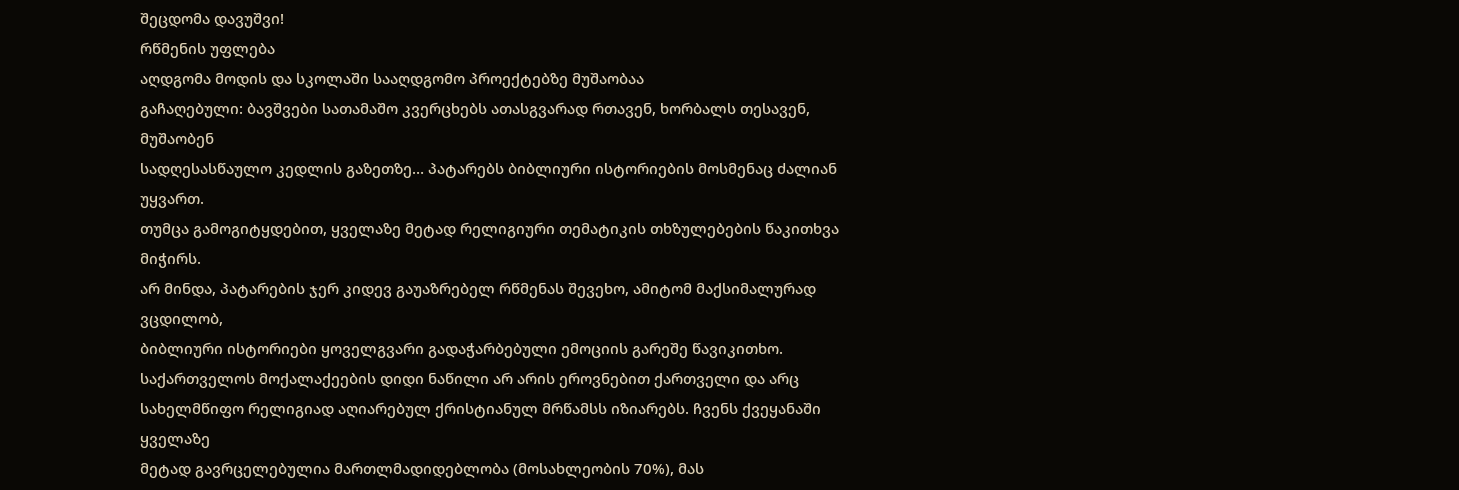შეცდომა დავუშვი!
რწმენის უფლება
აღდგომა მოდის და სკოლაში სააღდგომო პროექტებზე მუშაობაა
გაჩაღებული: ბავშვები სათამაშო კვერცხებს ათასგვარად რთავენ, ხორბალს თესავენ, მუშაობენ
სადღესასწაულო კედლის გაზეთზე… პატარებს ბიბლიური ისტორიების მოსმენაც ძალიან უყვართ.
თუმცა გამოგიტყდებით, ყველაზე მეტად რელიგიური თემატიკის თხზულებების წაკითხვა მიჭირს.
არ მინდა, პატარების ჯერ კიდევ გაუაზრებელ რწმენას შევეხო, ამიტომ მაქსიმალურად ვცდილობ,
ბიბლიური ისტორიები ყოველგვარი გადაჭარბებული ემოციის გარეშე წავიკითხო.
საქართველოს მოქალაქეების დიდი ნაწილი არ არის ეროვნებით ქართველი და არც
სახელმწიფო რელიგიად აღიარებულ ქრისტიანულ მრწამსს იზიარებს. ჩვენს ქვეყანაში ყველაზე
მეტად გავრცელებულია მართლმადიდებლობა (მოსახლეობის 70%), მას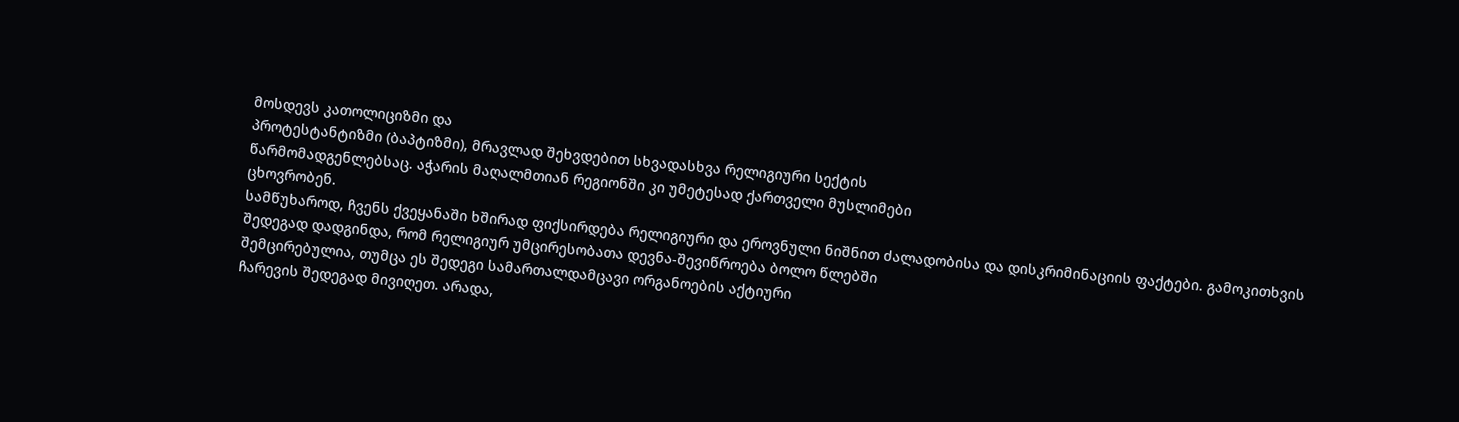მოსდევს კათოლიციზმი და
პროტესტანტიზმი (ბაპტიზმი), მრავლად შეხვდებით სხვადასხვა რელიგიური სექტის
წარმომადგენლებსაც. აჭარის მაღალმთიან რეგიონში კი უმეტესად ქართველი მუსლიმები
ცხოვრობენ.
სამწუხაროდ, ჩვენს ქვეყანაში ხშირად ფიქსირდება რელიგიური და ეროვნული ნიშნით ძალადობისა და დისკრიმინაციის ფაქტები. გამოკითხვის
შედეგად დადგინდა, რომ რელიგიურ უმცირესობათა დევნა-შევიწროება ბოლო წლებში
შემცირებულია, თუმცა ეს შედეგი სამართალდამცავი ორგანოების აქტიური
ჩარევის შედეგად მივიღეთ. არადა,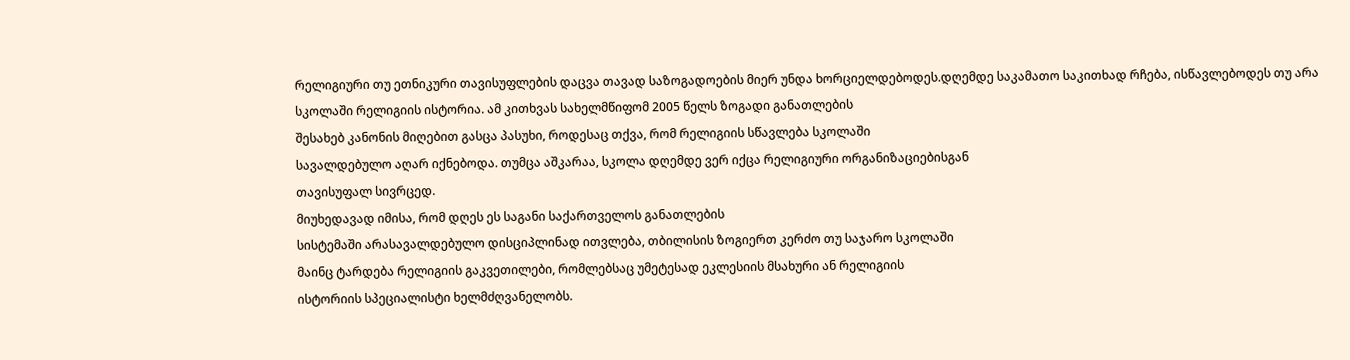რელიგიური თუ ეთნიკური თავისუფლების დაცვა თავად საზოგადოების მიერ უნდა ხორციელდებოდეს.დღემდე საკამათო საკითხად რჩება, ისწავლებოდეს თუ არა
სკოლაში რელიგიის ისტორია. ამ კითხვას სახელმწიფომ 2005 წელს ზოგადი განათლების
შესახებ კანონის მიღებით გასცა პასუხი, როდესაც თქვა, რომ რელიგიის სწავლება სკოლაში
სავალდებულო აღარ იქნებოდა. თუმცა აშკარაა, სკოლა დღემდე ვერ იქცა რელიგიური ორგანიზაციებისგან
თავისუფალ სივრცედ.
მიუხედავად იმისა, რომ დღეს ეს საგანი საქართველოს განათლების
სისტემაში არასავალდებულო დისციპლინად ითვლება, თბილისის ზოგიერთ კერძო თუ საჯარო სკოლაში
მაინც ტარდება რელიგიის გაკვეთილები, რომლებსაც უმეტესად ეკლესიის მსახური ან რელიგიის
ისტორიის სპეციალისტი ხელმძღვანელობს.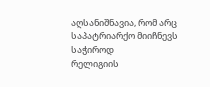აღსანიშნავია, რომ არც საპატრიარქო მიიჩნევს საჭიროდ
რელიგიის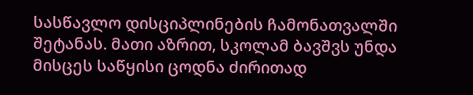სასწავლო დისციპლინების ჩამონათვალში შეტანას. მათი აზრით, სკოლამ ბავშვს უნდა მისცეს საწყისი ცოდნა ძირითად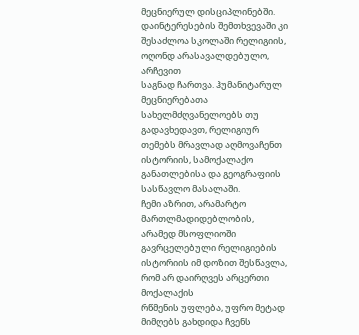მეცნიერულ დისციპლინებში.
დაინტერესების შემთხვევაში კი შესაძლოა სკოლაში რელიგიის, ოღონდ არასავალდებულო, არჩევით
საგნად ჩართვა. ჰუმანიტარულ მეცნიერებათა
სახელმძღვანელოებს თუ გადავხედავთ, რელიგიურ თემებს მრავლად აღმოვაჩენთ ისტორიის, სამოქალაქო
განათლებისა და გეოგრაფიის სასწავლო მასალაში.
ჩემი აზრით, არამარტო მართლმადიდებლობის, არამედ მსოფლიოში
გავრცელებული რელიგიების ისტორიის იმ დოზით შესწავლა, რომ არ დაირღვეს არცერთი მოქალაქის
რწმენის უფლება, უფრო მეტად მიმღებს გახდიდა ჩვენს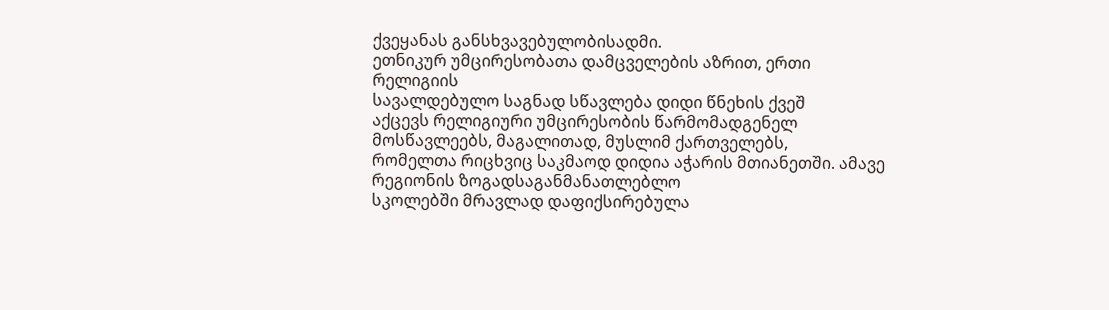ქვეყანას განსხვავებულობისადმი.
ეთნიკურ უმცირესობათა დამცველების აზრით, ერთი რელიგიის
სავალდებულო საგნად სწავლება დიდი წნეხის ქვეშ
აქცევს რელიგიური უმცირესობის წარმომადგენელ მოსწავლეებს, მაგალითად, მუსლიმ ქართველებს,
რომელთა რიცხვიც საკმაოდ დიდია აჭარის მთიანეთში. ამავე რეგიონის ზოგადსაგანმანათლებლო
სკოლებში მრავლად დაფიქსირებულა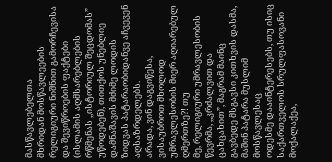მასწავლებელთა
მხრიდან მოსწავლეების რელიგიური ნიშნით გამორჩევისა და შევიწროების ფაქტები (ისლამის აღმსარებლების რწმენას ,,ისტორიულ შეცდომას”
უწოდებენ), თითქოს უნებლიე დამნაშავის მძიმე ლოდის ზიდვას პატარაობიდანვე აჩვევენ აღსაზრდელებს.
არადა, ვინ დაგვიწესა, ვისაუბროთ მხოლოდ
უმრავლესობის მიერ აღიარებულ ღმერთზე?! თუ
მე, რელიგიური უმრავლესობის წევრმა, ,,კრძალვით და ცახცახით”, მაგრამ მაინც გავბედე მსგავსი კითხვის დასმა, მაშინ პატარა მუსლიმ მოსწავლესაც
ოდესმე დააინტერესებს, თუ ისიც საქართველოს სრულფასოვანი მოქალაქეა,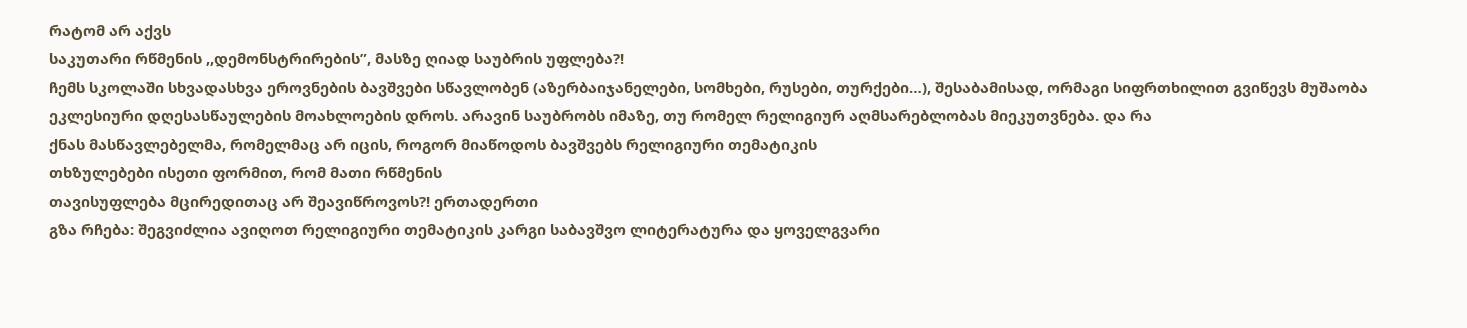რატომ არ აქვს
საკუთარი რწმენის ,,დემონსტრირების”, მასზე ღიად საუბრის უფლება?!
ჩემს სკოლაში სხვადასხვა ეროვნების ბავშვები სწავლობენ (აზერბაიჯანელები, სომხები, რუსები, თურქები…), შესაბამისად, ორმაგი სიფრთხილით გვიწევს მუშაობა
ეკლესიური დღესასწაულების მოახლოების დროს. არავინ საუბრობს იმაზე, თუ რომელ რელიგიურ აღმსარებლობას მიეკუთვნება. და რა
ქნას მასწავლებელმა, რომელმაც არ იცის, როგორ მიაწოდოს ბავშვებს რელიგიური თემატიკის
თხზულებები ისეთი ფორმით, რომ მათი რწმენის
თავისუფლება მცირედითაც არ შეავიწროვოს?! ერთადერთი
გზა რჩება: შეგვიძლია ავიღოთ რელიგიური თემატიკის კარგი საბავშვო ლიტერატურა და ყოველგვარი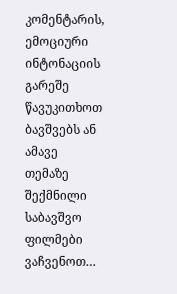კომენტარის, ემოციური ინტონაციის გარეშე წავუკითხოთ ბავშვებს ან ამავე თემაზე შექმნილი
საბავშვო ფილმები ვაჩვენოთ…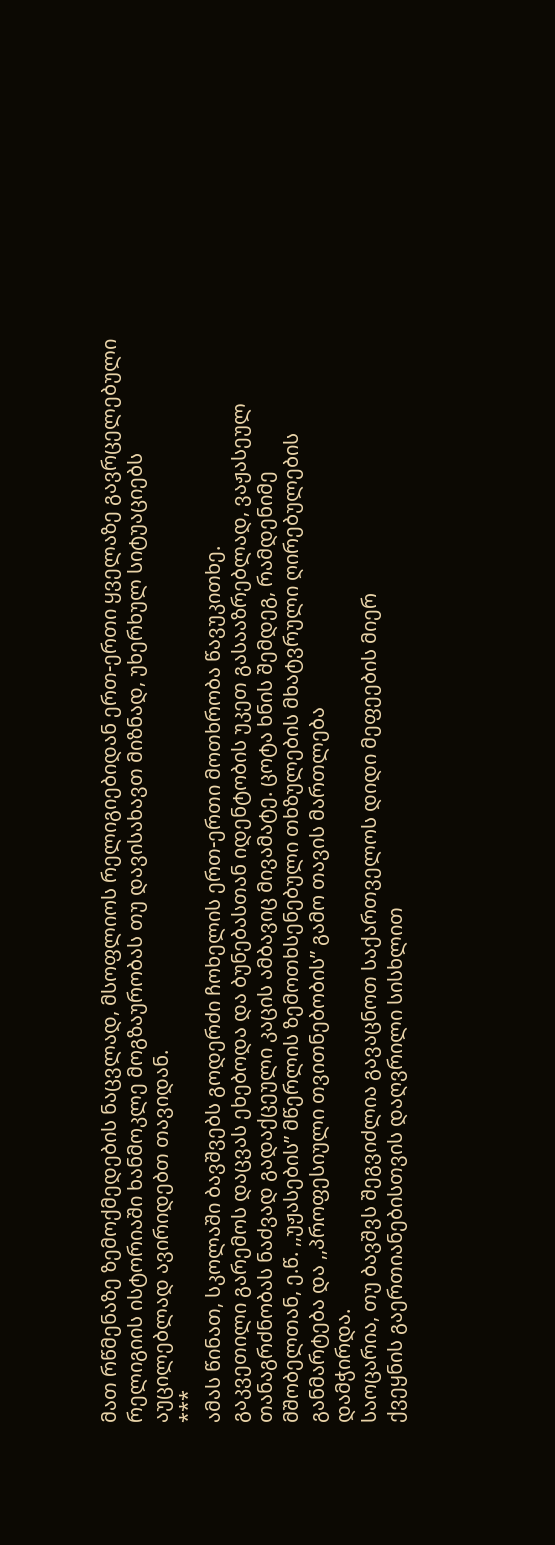მათ რწმენაზე ზემოქმედების ნაცვლად, მსოფლიოს რელიგიებიდან ერთ-ერთი ყველაზე გავრცელებული
რელიგიის ისტორიაში ხანმოკლე მოგზაურობას თუ დავისახავთ მიზნად, უხერხულ სიტუაციებს
აუცილებლად ავირიდებთ თავიდან.
***
ამას წინათ, სკოლაში ბავშვებს გოდერძი ჩოხელის ერთ-ერთი მოთხრობა წავუკითხე.
გაკვეთილი გარემოს დაცვას ეხებოდა და ბუნებასთან იდენტობის უკეთ გასააზრებლად, ვაჟასეულ
თანაგრძნობას ნაძვად გადაქცეული კაცის ამბავიც მივამატე. ცოტა ხნის შემდეგ, რამდენიმე
მშობელთან, ე.წ. ,,უჟასების” მწერლის ზემოთხსენებული თხზულების მხატვრული ღირებულების
განმარტება და ,,პროფესიული თვითნებობის” გამო თავის მართლება
დამჭირდა.
საოცარია, თუ ბავშვს შეგვიძლია გავაცნოთ საქართველოს დიდი მეფეების მიერ
ქვეყნის გაერთიანებისთვის დაღვრილი სისხლით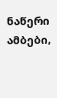ნაწერი ამბები,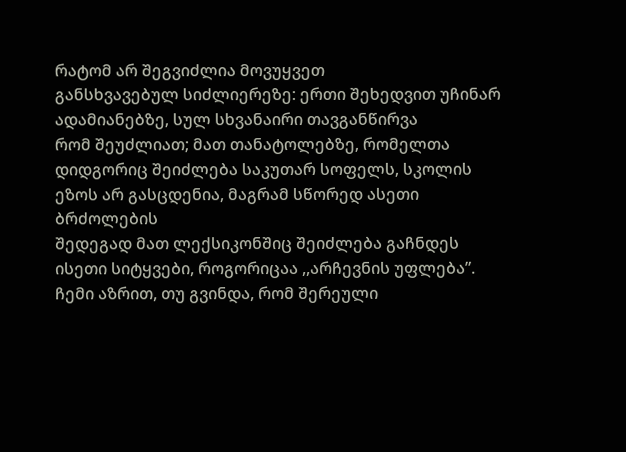რატომ არ შეგვიძლია მოვუყვეთ
განსხვავებულ სიძლიერეზე: ერთი შეხედვით უჩინარ ადამიანებზე, სულ სხვანაირი თავგანწირვა
რომ შეუძლიათ; მათ თანატოლებზე, რომელთა დიდგორიც შეიძლება საკუთარ სოფელს, სკოლის
ეზოს არ გასცდენია, მაგრამ სწორედ ასეთი ბრძოლების
შედეგად მათ ლექსიკონშიც შეიძლება გაჩნდეს ისეთი სიტყვები, როგორიცაა ,,არჩევნის უფლება”.
ჩემი აზრით, თუ გვინდა, რომ შერეული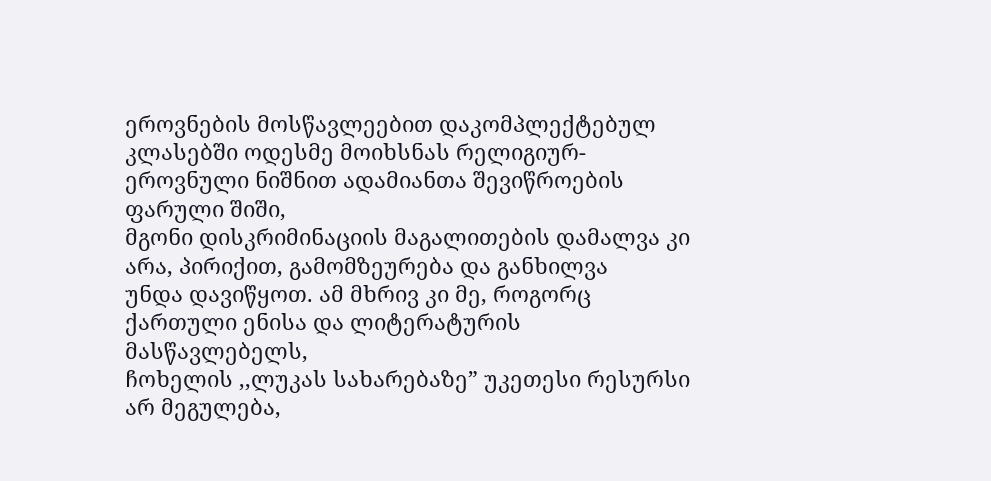ეროვნების მოსწავლეებით დაკომპლექტებულ
კლასებში ოდესმე მოიხსნას რელიგიურ-ეროვნული ნიშნით ადამიანთა შევიწროების ფარული შიში,
მგონი დისკრიმინაციის მაგალითების დამალვა კი არა, პირიქით, გამომზეურება და განხილვა
უნდა დავიწყოთ. ამ მხრივ კი მე, როგორც ქართული ენისა და ლიტერატურის მასწავლებელს,
ჩოხელის ,,ლუკას სახარებაზე” უკეთესი რესურსი არ მეგულება,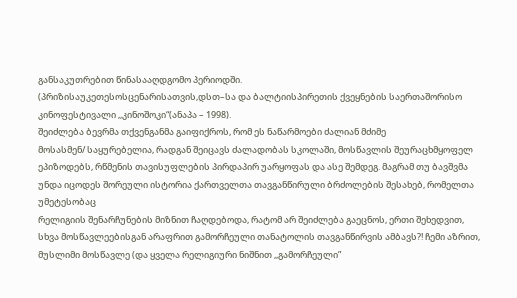განსაკუთრებით წინასააღდგომო პერიოდში.
(პრიზისაუკეთესოსცენარისათვის,დსთ–სა და ბალტიისპირეთის ქვეყნების საერთაშორისო კინოფესტივალი ,,კინოშოკი“(ანაპა – 1998).
შეიძლება ბევრმა თქვენგანმა გაიფიქროს, რომ ეს ნაწარმოები ძალიან მძიმე
მოსასმენ/ საყურებელია, რადგან შეიცავს ძალადობას სკოლაში, მოსწავლის შეურაცხმყოფელ
ეპიზოდებს, რწმენის თავისუფლების პირდაპირ უარყოფას და ასე შემდეგ. მაგრამ თუ ბავშვმა
უნდა იცოდეს შორეული ისტორია ქართველთა თავგანწირული ბრძოლების შესახებ, რომელთა უმეტესობაც
რელიგიის შენარჩუნების მიზნით ჩაღდებოდა, რატომ არ შეიძლება გაეცნოს, ერთი შეხედვით,
სხვა მოსწავლეებისგან არაფრით გამორჩეული თანატოლის თავგანწირვის ამბავს?! ჩემი აზრით,
მუსლიმი მოსწავლე (და ყველა რელიგიური ნიშნით ,,გამორჩეული”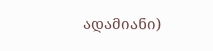ადამიანი)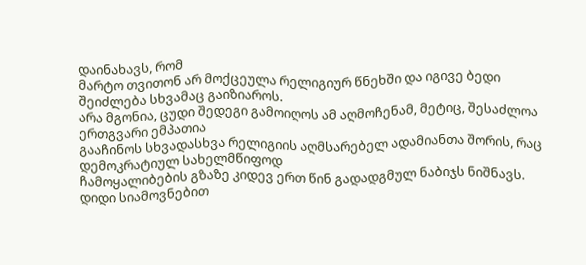დაინახავს, რომ
მარტო თვითონ არ მოქცეულა რელიგიურ წნეხში და იგივე ბედი შეიძლება სხვამაც გაიზიაროს.
არა მგონია, ცუდი შედეგი გამოიღოს ამ აღმოჩენამ, მეტიც, შესაძლოა ერთგვარი ემპათია
გააჩინოს სხვადასხვა რელიგიის აღმსარებელ ადამიანთა შორის, რაც დემოკრატიულ სახელმწიფოდ
ჩამოყალიბების გზაზე კიდევ ერთ წინ გადადგმულ ნაბიჯს ნიშნავს.
დიდი სიამოვნებით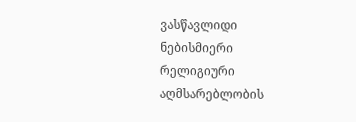ვასწავლიდი ნებისმიერი რელიგიური აღმსარებლობის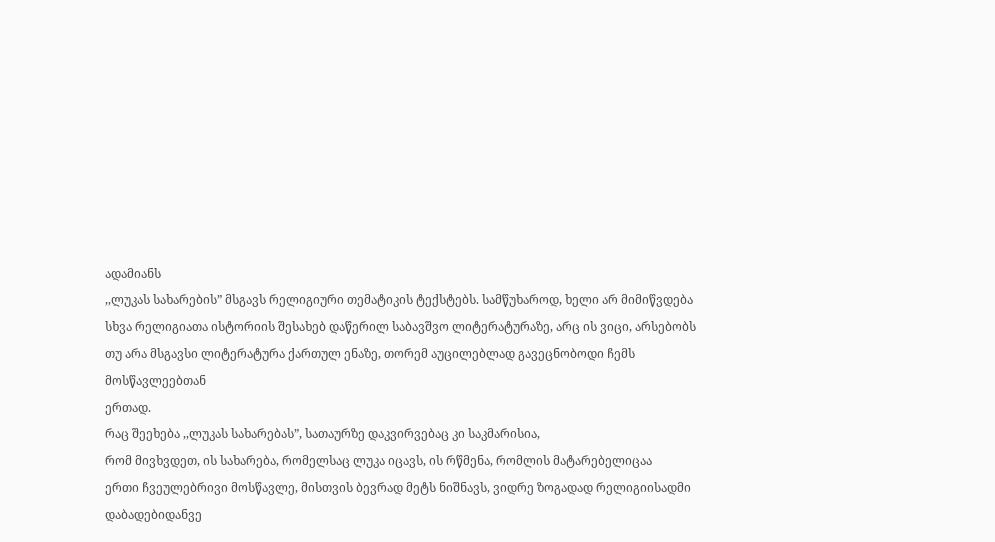ადამიანს
,,ლუკას სახარების” მსგავს რელიგიური თემატიკის ტექსტებს. სამწუხაროდ, ხელი არ მიმიწვდება
სხვა რელიგიათა ისტორიის შესახებ დაწერილ საბავშვო ლიტერატურაზე, არც ის ვიცი, არსებობს
თუ არა მსგავსი ლიტერატურა ქართულ ენაზე, თორემ აუცილებლად გავეცნობოდი ჩემს მოსწავლეებთან
ერთად.
რაც შეეხება ,,ლუკას სახარებას”, სათაურზე დაკვირვებაც კი საკმარისია,
რომ მივხვდეთ, ის სახარება, რომელსაც ლუკა იცავს, ის რწმენა, რომლის მატარებელიცაა
ერთი ჩვეულებრივი მოსწავლე, მისთვის ბევრად მეტს ნიშნავს, ვიდრე ზოგადად რელიგიისადმი
დაბადებიდანვე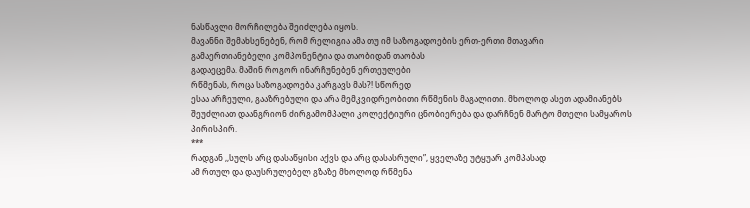ნასწავლი მორჩილება შეიძლება იყოს.
მავანნი შემახსენებენ, რომ რელიგია ამა თუ იმ საზოგადოების ერთ-ერთი მთავარი
გამაერთიანებელი კომპონენტია და თაობიდან თაობას
გადაეცემა. მაშინ როგორ ინარჩუნებენ ერთეულები
რწმენას, როცა საზოგადოება კარგავს მას?! სწორედ
ესაა არჩეული, გააზრებული და არა მემკვიდრეობითი რწმენის მაგალითი. მხოლოდ ასეთ ადამიანებს
შეუძლიათ დაანგრიონ ძირგამომპალი კოლექტიური ცნობიერება და დარჩნენ მარტო მთელი სამყაროს
პირისპირ.
***
რადგან ,,სულს არც დასაწყისი აქვს და არც დასასრული”, ყველაზე უტყუარ კომპასად
ამ რთულ და დაუსრულებელ გზაზე მხოლოდ რწმენა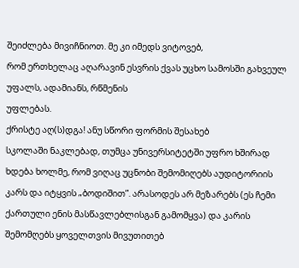შეიძლება მივიჩნიოთ. მე კი იმედს ვიტოვებ,
რომ ერთხელაც აღარავინ ესვრის ქვას უცხო სამოსში გახვეულ უფალს, ადამიანს, რწმენის
უფლებას.
ქრისტე აღ(ს)დგა! ანუ სწორი ფორმის შესახებ
სკოლაში ნაკლებად, თუმცა უნივერსიტეტში უფრო ხშირად ხდება ხოლმე, რომ ვიღაც უცნობი შემომიღებს აუდიტორიის კარს და იტყვის „ბოდიშით”. არასოდეს არ მეზარებს (ეს ჩემი ქართული ენის მასწავლებლისგან გამომყვა) და კარის შემომღებს ყოველთვის მივუთითებ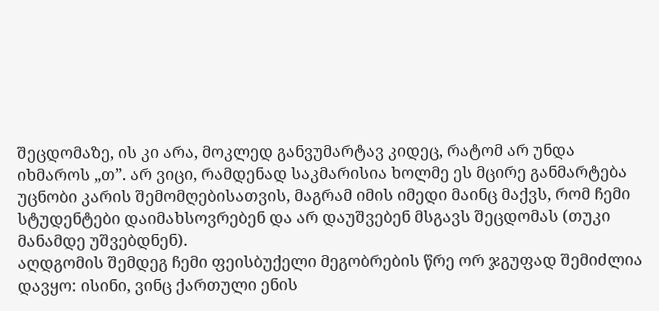შეცდომაზე, ის კი არა, მოკლედ განვუმარტავ კიდეც, რატომ არ უნდა იხმაროს „თ”. არ ვიცი, რამდენად საკმარისია ხოლმე ეს მცირე განმარტება უცნობი კარის შემომღებისათვის, მაგრამ იმის იმედი მაინც მაქვს, რომ ჩემი სტუდენტები დაიმახსოვრებენ და არ დაუშვებენ მსგავს შეცდომას (თუკი მანამდე უშვებდნენ).
აღდგომის შემდეგ ჩემი ფეისბუქელი მეგობრების წრე ორ ჯგუფად შემიძლია დავყო: ისინი, ვინც ქართული ენის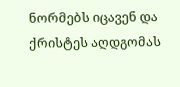ნორმებს იცავენ და ქრისტეს აღდგომას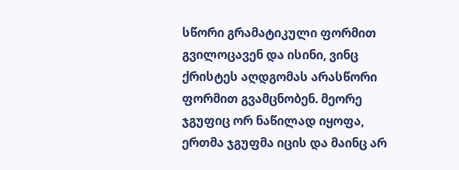სწორი გრამატიკული ფორმით გვილოცავენ და ისინი, ვინც ქრისტეს აღდგომას არასწორი ფორმით გვამცნობენ. მეორე ჯგუფიც ორ ნაწილად იყოფა, ერთმა ჯგუფმა იცის და მაინც არ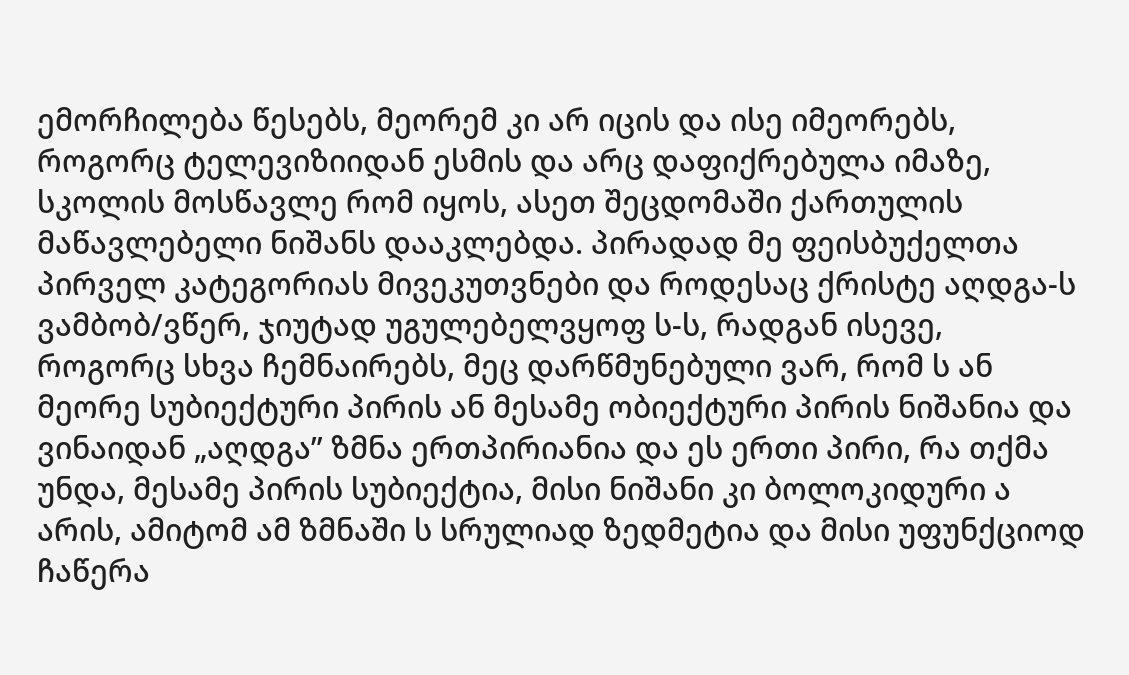ემორჩილება წესებს, მეორემ კი არ იცის და ისე იმეორებს, როგორც ტელევიზიიდან ესმის და არც დაფიქრებულა იმაზე, სკოლის მოსწავლე რომ იყოს, ასეთ შეცდომაში ქართულის მაწავლებელი ნიშანს დააკლებდა. პირადად მე ფეისბუქელთა პირველ კატეგორიას მივეკუთვნები და როდესაც ქრისტე აღდგა-ს ვამბობ/ვწერ, ჯიუტად უგულებელვყოფ ს-ს, რადგან ისევე, როგორც სხვა ჩემნაირებს, მეც დარწმუნებული ვარ, რომ ს ან მეორე სუბიექტური პირის ან მესამე ობიექტური პირის ნიშანია და ვინაიდან „აღდგა” ზმნა ერთპირიანია და ეს ერთი პირი, რა თქმა უნდა, მესამე პირის სუბიექტია, მისი ნიშანი კი ბოლოკიდური ა არის, ამიტომ ამ ზმნაში ს სრულიად ზედმეტია და მისი უფუნქციოდ ჩაწერა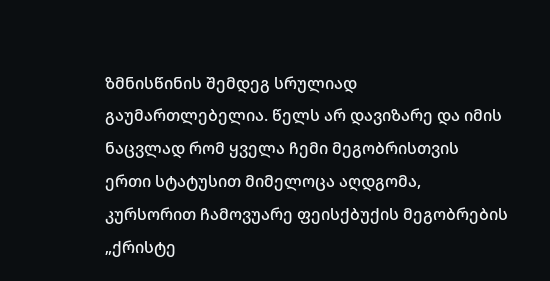ზმნისწინის შემდეგ სრულიად გაუმართლებელია. წელს არ დავიზარე და იმის ნაცვლად რომ ყველა ჩემი მეგობრისთვის ერთი სტატუსით მიმელოცა აღდგომა, კურსორით ჩამოვუარე ფეისქბუქის მეგობრების „ქრისტე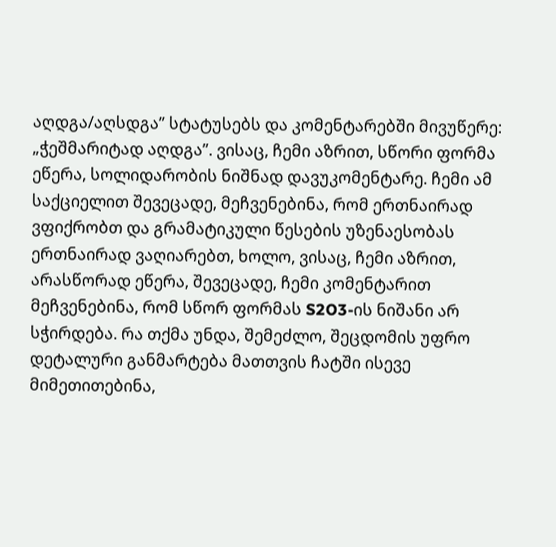აღდგა/აღსდგა” სტატუსებს და კომენტარებში მივუწერე: „ჭეშმარიტად აღდგა”. ვისაც, ჩემი აზრით, სწორი ფორმა ეწერა, სოლიდარობის ნიშნად დავუკომენტარე. ჩემი ამ საქციელით შევეცადე, მეჩვენებინა, რომ ერთნაირად ვფიქრობთ და გრამატიკული წესების უზენაესობას ერთნაირად ვაღიარებთ, ხოლო, ვისაც, ჩემი აზრით, არასწორად ეწერა, შევეცადე, ჩემი კომენტარით მეჩვენებინა, რომ სწორ ფორმას S2O3-ის ნიშანი არ სჭირდება. რა თქმა უნდა, შემეძლო, შეცდომის უფრო დეტალური განმარტება მათთვის ჩატში ისევე მიმეთითებინა,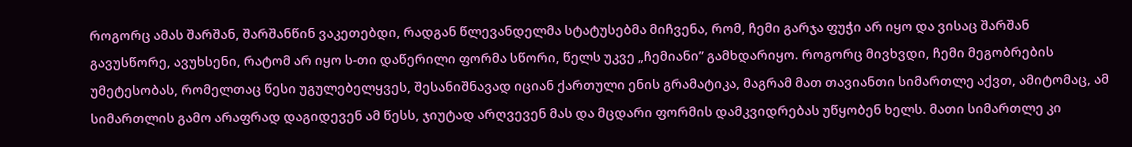როგორც ამას შარშან, შარშანწინ ვაკეთებდი, რადგან წლევანდელმა სტატუსებმა მიჩვენა, რომ, ჩემი გარჯა ფუჭი არ იყო და ვისაც შარშან გავუსწორე, ავუხსენი, რატომ არ იყო ს-თი დაწერილი ფორმა სწორი, წელს უკვე „ჩემიანი” გამხდარიყო. როგორც მივხვდი, ჩემი მეგობრების უმეტესობას, რომელთაც წესი უგულებელყვეს, შესანიშნავად იციან ქართული ენის გრამატიკა, მაგრამ მათ თავიანთი სიმართლე აქვთ, ამიტომაც, ამ სიმართლის გამო არაფრად დაგიდევენ ამ წესს, ჯიუტად არღვევენ მას და მცდარი ფორმის დამკვიდრებას უწყობენ ხელს. მათი სიმართლე კი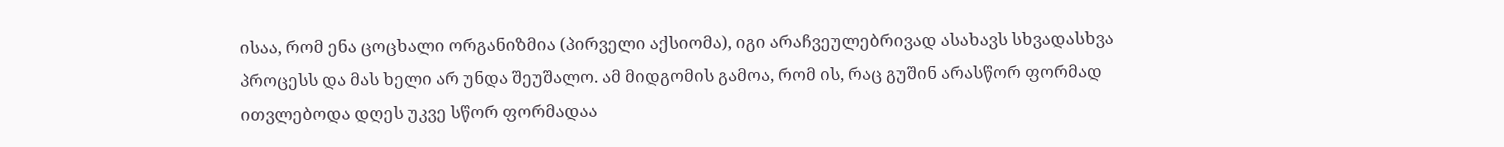ისაა, რომ ენა ცოცხალი ორგანიზმია (პირველი აქსიომა), იგი არაჩვეულებრივად ასახავს სხვადასხვა პროცესს და მას ხელი არ უნდა შეუშალო. ამ მიდგომის გამოა, რომ ის, რაც გუშინ არასწორ ფორმად ითვლებოდა დღეს უკვე სწორ ფორმადაა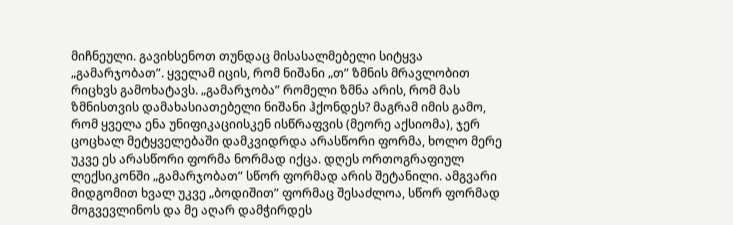მიჩნეული. გავიხსენოთ თუნდაც მისასალმებელი სიტყვა „გამარჯობათ”. ყველამ იცის, რომ ნიშანი „თ” ზმნის მრავლობით რიცხვს გამოხატავს. „გამარჯობა” რომელი ზმნა არის, რომ მას ზმნისთვის დამახასიათებელი ნიშანი ჰქონდეს? მაგრამ იმის გამო, რომ ყველა ენა უნიფიკაციისკენ ისწრაფვის (მეორე აქსიომა), ჯერ ცოცხალ მეტყველებაში დამკვიდრდა არასწორი ფორმა, ხოლო მერე უკვე ეს არასწორი ფორმა ნორმად იქცა. დღეს ორთოგრაფიულ ლექსიკონში „გამარჯობათ” სწორ ფორმად არის შეტანილი. ამგვარი მიდგომით ხვალ უკვე „ბოდიშით” ფორმაც შესაძლოა, სწორ ფორმად მოგვევლინოს და მე აღარ დამჭირდეს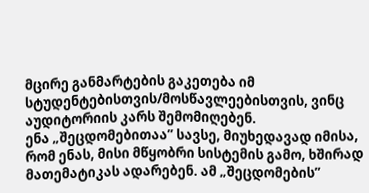მცირე განმარტების გაკეთება იმ სტუდენტებისთვის/მოსწავლეებისთვის, ვინც აუდიტორიის კარს შემომიღებენ.
ენა „შეცდომებითაა” სავსე, მიუხედავად იმისა, რომ ენას, მისი მწყობრი სისტემის გამო, ხშირად მათემატიკას ადარებენ. ამ „შეცდომების”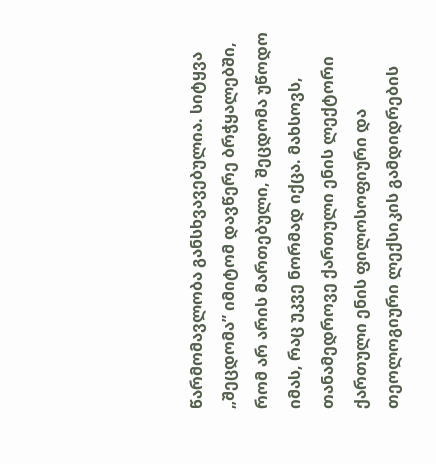წარმომავლობა განსხვავებულია. სიტყვა „შეცდომა” იმიტომ დავწერე ბრჭყალებში, რომ არ არის მართებული, შეცდომა უწოდო იმას, რაც უკვე ნორმად იქცა. მახსოვს, თანამედროვე ქართული ენის ლექტორი ქართული ენის ფილოსოფიური და თეოლოგიური ლექსიკის გამდიდრების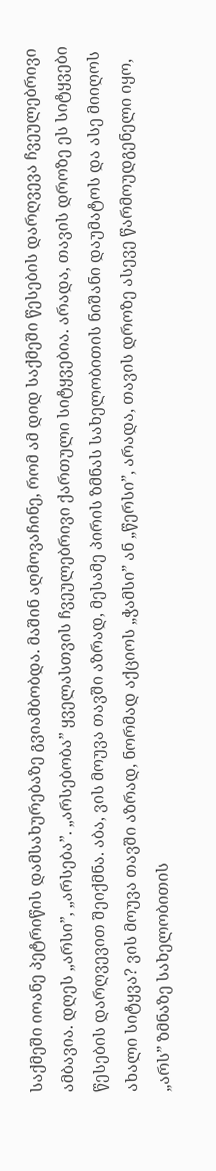საქმეში იოანე პეტრიწის დამსახურებაზე გვიამბობდა. მაშინ აღმოვაჩინე, რომ ამ დიდ საქმეში წესების დარღვევა ჩვეულებრივი ამბავია. დღეს „არსი”, „არსება”. „არსებობა” ყველასთვის ჩვეულებრივი ქართული სიტყვებია. არადა, თავის დროზე ეს სიტყვები წესების დარღვევით შეიქმნა. აბა, ვის მოუვა თავში აზრად, მესამე პირის ზმნას სახელობითის ნიშანი დაუმატოს და ასე მიიღოს ახალი სიტყვა? ვის მოუვა თავში აზრად, ნორმად აქციოს „ჭამსი” ან „წერსი”, არადა, თავის დროზე ასევე წარმოუდგენელი იყო, „არს” ზმნაზე სახელობითის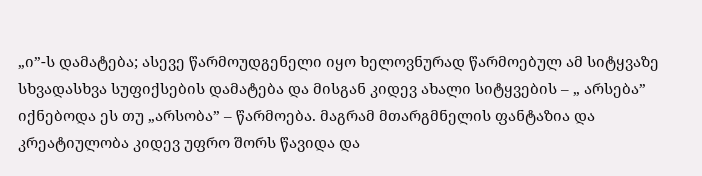„ი”-ს დამატება; ასევე წარმოუდგენელი იყო ხელოვნურად წარმოებულ ამ სიტყვაზე სხვადასხვა სუფიქსების დამატება და მისგან კიდევ ახალი სიტყვების – „ არსება” იქნებოდა ეს თუ „არსობა” – წარმოება. მაგრამ მთარგმნელის ფანტაზია და კრეატიულობა კიდევ უფრო შორს წავიდა და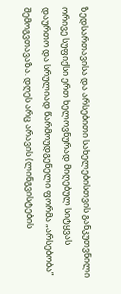ზედსართავისა და არსებითი სახელებისთვის განკუთვნილი ორივე სუფიქსი ერთ ხელოვნურად მიღებულ სიტყვას დაურთო და სრულიად წარმოუდგენელი ფორმა „არსებობა” შემოგვთავაზა. დღეს არც არავის (ლინგვისტების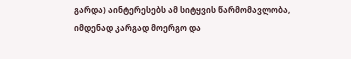გარდა) აინტერესებს ამ სიტყვის წარმომავლობა, იმდენად კარგად მოერგო და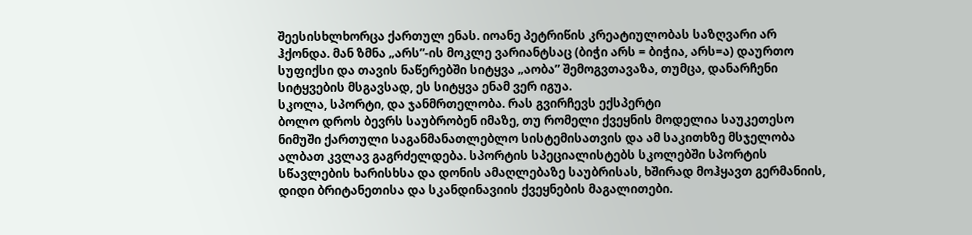შეესისხლხორცა ქართულ ენას. იოანე პეტრიწის კრეატიულობას საზღვარი არ ჰქონდა. მან ზმნა „არს”-ის მოკლე ვარიანტსაც (ბიჭი არს = ბიჭია, არს=ა) დაურთო სუფიქსი და თავის ნაწერებში სიტყვა „აობა” შემოგვთავაზა, თუმცა, დანარჩენი სიტყვების მსგავსად, ეს სიტყვა ენამ ვერ იგუა.
სკოლა, სპორტი, და ჯანმრთელობა. რას გვირჩევს ექსპერტი
ბოლო დროს ბევრს საუბრობენ იმაზე, თუ რომელი ქვეყნის მოდელია საუკეთესო ნიმუში ქართული საგანმანათლებლო სისტემისათვის და ამ საკითხზე მსჯელობა ალბათ კვლავ გაგრძელდება. სპორტის სპეციალისტებს სკოლებში სპორტის სწავლების ხარისხსა და დონის ამაღლებაზე საუბრისას, ხშირად მოჰყავთ გერმანიის, დიდი ბრიტანეთისა და სკანდინავიის ქვეყნების მაგალითები.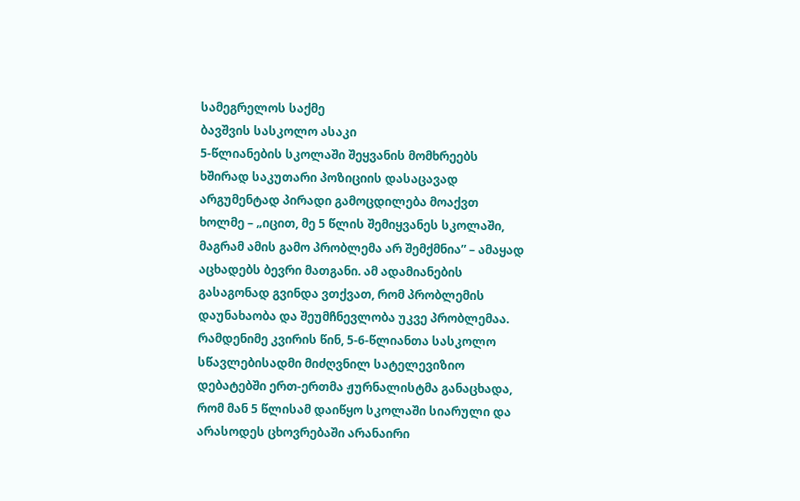სამეგრელოს საქმე
ბავშვის სასკოლო ასაკი
5-წლიანების სკოლაში შეყვანის მომხრეებს ხშირად საკუთარი პოზიციის დასაცავად არგუმენტად პირადი გამოცდილება მოაქვთ ხოლმე – „იცით, მე 5 წლის შემიყვანეს სკოლაში, მაგრამ ამის გამო პრობლემა არ შემქმნია” – ამაყად აცხადებს ბევრი მათგანი. ამ ადამიანების გასაგონად გვინდა ვთქვათ, რომ პრობლემის დაუნახაობა და შეუმჩნევლობა უკვე პრობლემაა. რამდენიმე კვირის წინ, 5-6-წლიანთა სასკოლო სწავლებისადმი მიძღვნილ სატელევიზიო დებატებში ერთ-ერთმა ჟურნალისტმა განაცხადა, რომ მან 5 წლისამ დაიწყო სკოლაში სიარული და არასოდეს ცხოვრებაში არანაირი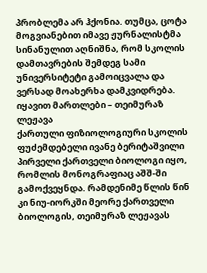პრობლემა არ ჰქონია. თუმცა, ცოტა მოგვიანებით იმავე ჟურნალისტმა სინანულით აღნიშნა, რომ სკოლის დამთავრების შემდეგ სამი უნივერსიტეტი გამოიცვალა და ვერსად მოახერხა დამკვიდრება.
იყავით მართლები – თეიმურაზ ლეჟავა
ქართული ფიზიოლოგიური სკოლის ფუძემდებელი ივანე ბერიტაშვილი პირველი ქართველი ბიოლოგი იყო, რომლის მონოგრაფიაც აშშ-ში გამოქვეყნდა. რამდენიმე წლის წინ კი ნიუ-იორკში მეორე ქართველი ბიოლოგის, თეიმურაზ ლეჟავას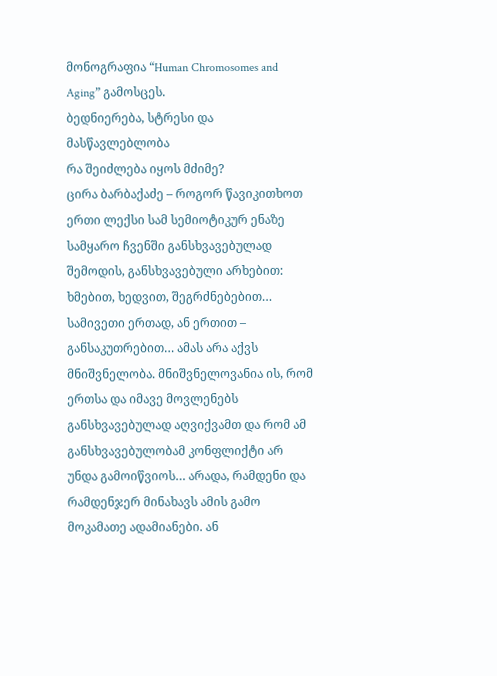მონოგრაფია “Human Chromosomes and Aging” გამოსცეს.
ბედნიერება, სტრესი და მასწავლებლობა
რა შეიძლება იყოს მძიმე?
ცირა ბარბაქაძე – როგორ წავიკითხოთ ერთი ლექსი სამ სემიოტიკურ ენაზე
სამყარო ჩვენში განსხვავებულად შემოდის, განსხვავებული არხებით: ხმებით, ხედვით, შეგრძნებებით… სამივეთი ერთად, ან ერთით – განსაკუთრებით… ამას არა აქვს მნიშვნელობა. მნიშვნელოვანია ის, რომ ერთსა და იმავე მოვლენებს განსხვავებულად აღვიქვამთ და რომ ამ განსხვავებულობამ კონფლიქტი არ უნდა გამოიწვიოს… არადა, რამდენი და რამდენჯერ მინახავს ამის გამო მოკამათე ადამიანები. ან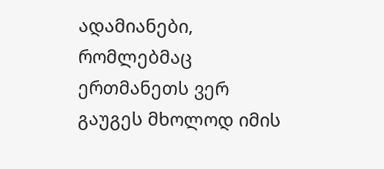ადამიანები, რომლებმაც ერთმანეთს ვერ გაუგეს მხოლოდ იმის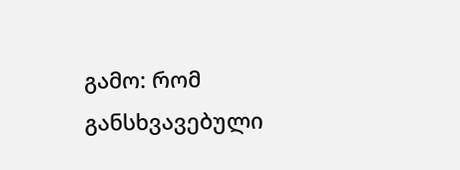გამო: რომ განსხვავებული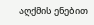აღქმის ენებით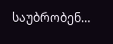საუბრობენ…